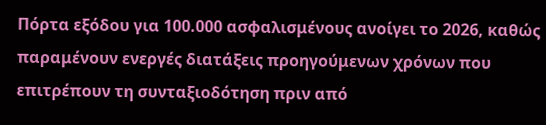Πόρτα εξόδου για 100.000 ασφαλισμένους ανοίγει το 2026, καθώς παραμένουν ενεργές διατάξεις προηγούμενων χρόνων που επιτρέπουν τη συνταξιοδότηση πριν από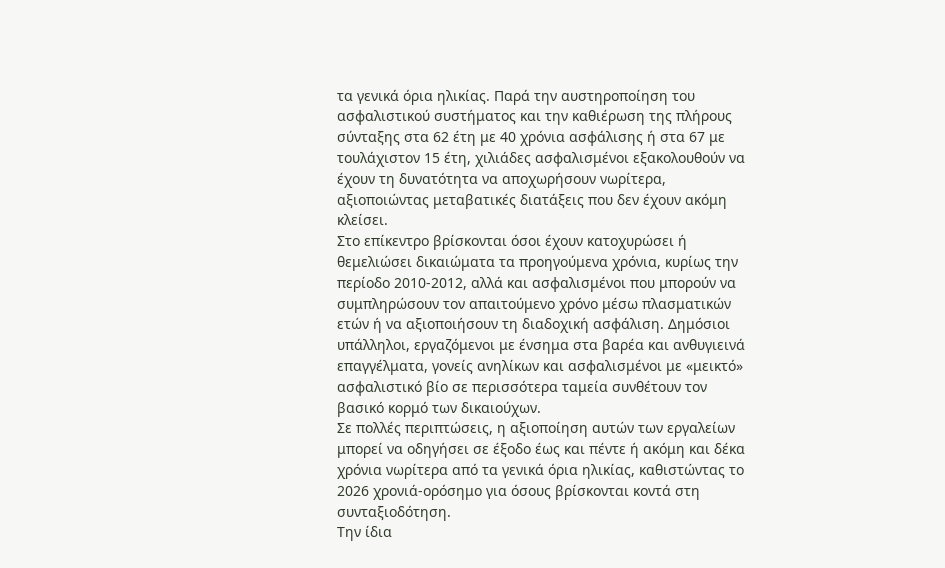τα γενικά όρια ηλικίας. Παρά την αυστηροποίηση του ασφαλιστικού συστήματος και την καθιέρωση της πλήρους σύνταξης στα 62 έτη με 40 χρόνια ασφάλισης ή στα 67 με τουλάχιστον 15 έτη, χιλιάδες ασφαλισμένοι εξακολουθούν να έχουν τη δυνατότητα να αποχωρήσουν νωρίτερα, αξιοποιώντας μεταβατικές διατάξεις που δεν έχουν ακόμη κλείσει.
Στο επίκεντρο βρίσκονται όσοι έχουν κατοχυρώσει ή θεμελιώσει δικαιώματα τα προηγούμενα χρόνια, κυρίως την περίοδο 2010-2012, αλλά και ασφαλισμένοι που μπορούν να συμπληρώσουν τον απαιτούμενο χρόνο μέσω πλασματικών ετών ή να αξιοποιήσουν τη διαδοχική ασφάλιση. Δημόσιοι υπάλληλοι, εργαζόμενοι με ένσημα στα βαρέα και ανθυγιεινά επαγγέλματα, γονείς ανηλίκων και ασφαλισμένοι με «μεικτό» ασφαλιστικό βίο σε περισσότερα ταμεία συνθέτουν τον βασικό κορμό των δικαιούχων.
Σε πολλές περιπτώσεις, η αξιοποίηση αυτών των εργαλείων μπορεί να οδηγήσει σε έξοδο έως και πέντε ή ακόμη και δέκα χρόνια νωρίτερα από τα γενικά όρια ηλικίας, καθιστώντας το 2026 χρονιά-ορόσημο για όσους βρίσκονται κοντά στη συνταξιοδότηση.
Την ίδια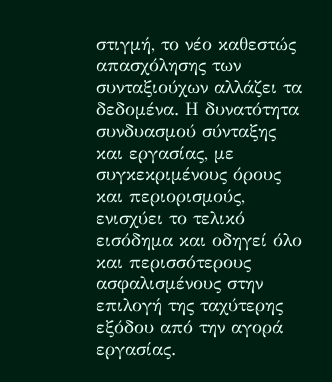στιγμή, το νέο καθεστώς απασχόλησης των συνταξιούχων αλλάζει τα δεδομένα. Η δυνατότητα συνδυασμού σύνταξης και εργασίας, με συγκεκριμένους όρους και περιορισμούς, ενισχύει το τελικό εισόδημα και οδηγεί όλο και περισσότερους ασφαλισμένους στην επιλογή της ταχύτερης εξόδου από την αγορά εργασίας.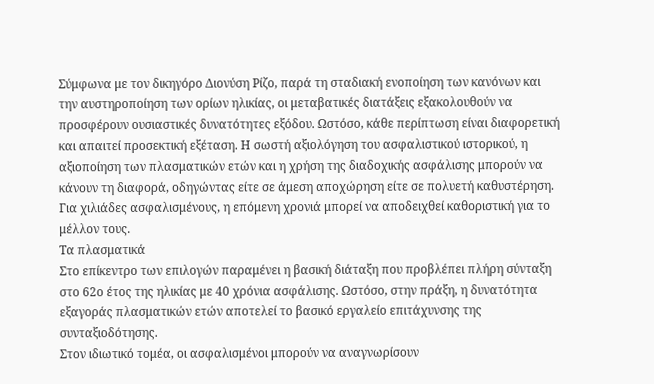Σύμφωνα με τον δικηγόρο Διονύση Ρίζο, παρά τη σταδιακή ενοποίηση των κανόνων και την αυστηροποίηση των ορίων ηλικίας, οι μεταβατικές διατάξεις εξακολουθούν να προσφέρουν ουσιαστικές δυνατότητες εξόδου. Ωστόσο, κάθε περίπτωση είναι διαφορετική και απαιτεί προσεκτική εξέταση. Η σωστή αξιολόγηση του ασφαλιστικού ιστορικού, η αξιοποίηση των πλασματικών ετών και η χρήση της διαδοχικής ασφάλισης μπορούν να κάνουν τη διαφορά, οδηγώντας είτε σε άμεση αποχώρηση είτε σε πολυετή καθυστέρηση. Για χιλιάδες ασφαλισμένους, η επόμενη χρονιά μπορεί να αποδειχθεί καθοριστική για το μέλλον τους.
Τα πλασματικά
Στο επίκεντρο των επιλογών παραμένει η βασική διάταξη που προβλέπει πλήρη σύνταξη στο 62ο έτος της ηλικίας με 40 χρόνια ασφάλισης. Ωστόσο, στην πράξη, η δυνατότητα εξαγοράς πλασματικών ετών αποτελεί το βασικό εργαλείο επιτάχυνσης της συνταξιοδότησης.
Στον ιδιωτικό τομέα, οι ασφαλισμένοι μπορούν να αναγνωρίσουν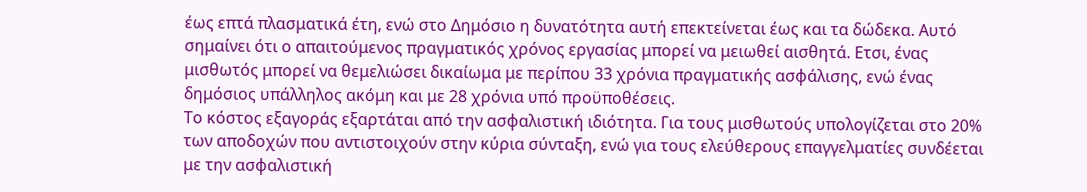έως επτά πλασματικά έτη, ενώ στο Δημόσιο η δυνατότητα αυτή επεκτείνεται έως και τα δώδεκα. Αυτό σημαίνει ότι ο απαιτούμενος πραγματικός χρόνος εργασίας μπορεί να μειωθεί αισθητά. Ετσι, ένας μισθωτός μπορεί να θεμελιώσει δικαίωμα με περίπου 33 χρόνια πραγματικής ασφάλισης, ενώ ένας δημόσιος υπάλληλος ακόμη και με 28 χρόνια υπό προϋποθέσεις.
Το κόστος εξαγοράς εξαρτάται από την ασφαλιστική ιδιότητα. Για τους μισθωτούς υπολογίζεται στο 20% των αποδοχών που αντιστοιχούν στην κύρια σύνταξη, ενώ για τους ελεύθερους επαγγελματίες συνδέεται με την ασφαλιστική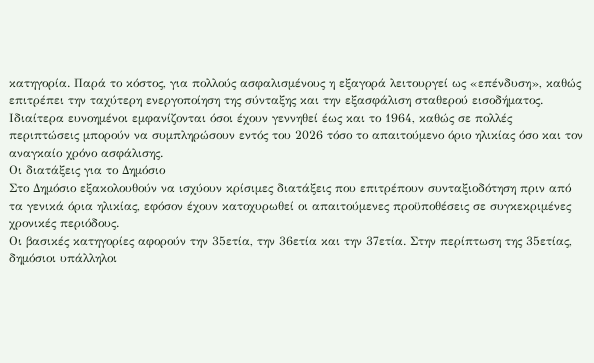κατηγορία. Παρά το κόστος, για πολλούς ασφαλισμένους η εξαγορά λειτουργεί ως «επένδυση», καθώς επιτρέπει την ταχύτερη ενεργοποίηση της σύνταξης και την εξασφάλιση σταθερού εισοδήματος.
Ιδιαίτερα ευνοημένοι εμφανίζονται όσοι έχουν γεννηθεί έως και το 1964, καθώς σε πολλές περιπτώσεις μπορούν να συμπληρώσουν εντός του 2026 τόσο το απαιτούμενο όριο ηλικίας όσο και τον αναγκαίο χρόνο ασφάλισης.
Οι διατάξεις για το Δημόσιο
Στο Δημόσιο εξακολουθούν να ισχύουν κρίσιμες διατάξεις που επιτρέπουν συνταξιοδότηση πριν από τα γενικά όρια ηλικίας, εφόσον έχουν κατοχυρωθεί οι απαιτούμενες προϋποθέσεις σε συγκεκριμένες χρονικές περιόδους.
Οι βασικές κατηγορίες αφορούν την 35ετία, την 36ετία και την 37ετία. Στην περίπτωση της 35ετίας, δημόσιοι υπάλληλοι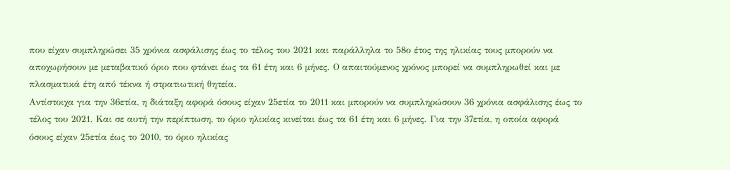που είχαν συμπληρώσει 35 χρόνια ασφάλισης έως το τέλος του 2021 και παράλληλα το 58ο έτος της ηλικίας τους μπορούν να αποχωρήσουν με μεταβατικό όριο που φτάνει έως τα 61 έτη και 6 μήνες. Ο απαιτούμενος χρόνος μπορεί να συμπληρωθεί και με πλασματικά έτη από τέκνα ή στρατιωτική θητεία.
Αντίστοιχα για την 36ετία, η διάταξη αφορά όσους είχαν 25ετία το 2011 και μπορούν να συμπληρώσουν 36 χρόνια ασφάλισης έως το τέλος του 2021. Και σε αυτή την περίπτωση, το όριο ηλικίας κινείται έως τα 61 έτη και 6 μήνες. Για την 37ετία, η οποία αφορά όσους είχαν 25ετία έως το 2010, το όριο ηλικίας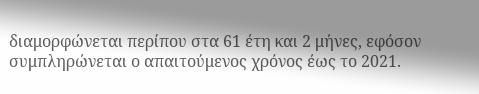διαμορφώνεται περίπου στα 61 έτη και 2 μήνες, εφόσον συμπληρώνεται ο απαιτούμενος χρόνος έως το 2021.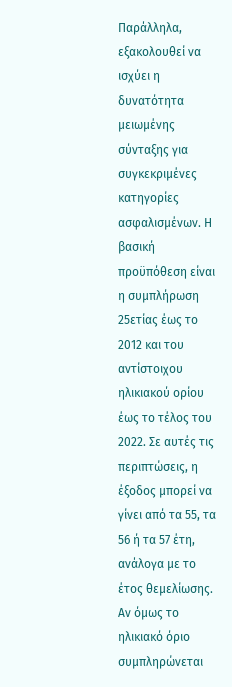Παράλληλα, εξακολουθεί να ισχύει η δυνατότητα μειωμένης σύνταξης για συγκεκριμένες κατηγορίες ασφαλισμένων. Η βασική προϋπόθεση είναι η συμπλήρωση 25ετίας έως το 2012 και του αντίστοιχου ηλικιακού ορίου έως το τέλος του 2022. Σε αυτές τις περιπτώσεις, η έξοδος μπορεί να γίνει από τα 55, τα 56 ή τα 57 έτη, ανάλογα με το έτος θεμελίωσης.
Αν όμως το ηλικιακό όριο συμπληρώνεται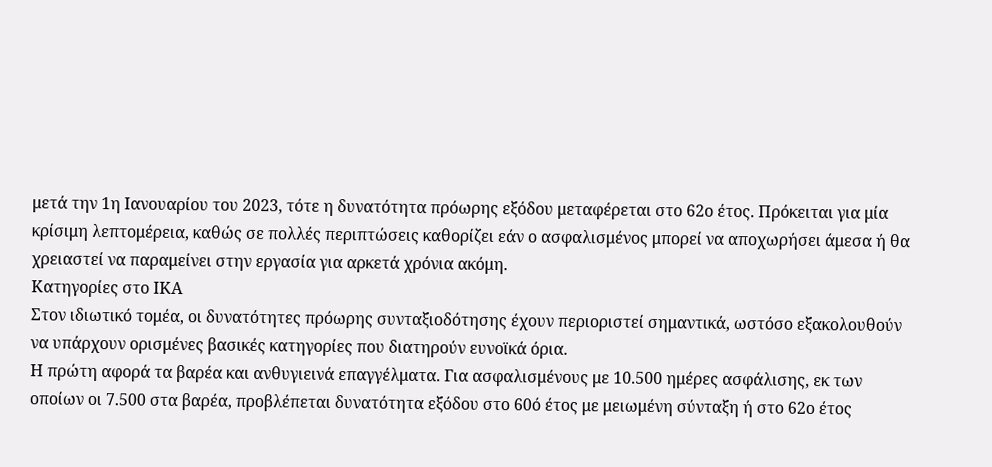μετά την 1η Ιανουαρίου του 2023, τότε η δυνατότητα πρόωρης εξόδου μεταφέρεται στο 62ο έτος. Πρόκειται για μία κρίσιμη λεπτομέρεια, καθώς σε πολλές περιπτώσεις καθορίζει εάν ο ασφαλισμένος μπορεί να αποχωρήσει άμεσα ή θα χρειαστεί να παραμείνει στην εργασία για αρκετά χρόνια ακόμη.
Κατηγορίες στο ΙΚΑ
Στον ιδιωτικό τομέα, οι δυνατότητες πρόωρης συνταξιοδότησης έχουν περιοριστεί σημαντικά, ωστόσο εξακολουθούν να υπάρχουν ορισμένες βασικές κατηγορίες που διατηρούν ευνοϊκά όρια.
Η πρώτη αφορά τα βαρέα και ανθυγιεινά επαγγέλματα. Για ασφαλισμένους με 10.500 ημέρες ασφάλισης, εκ των οποίων οι 7.500 στα βαρέα, προβλέπεται δυνατότητα εξόδου στο 60ό έτος με μειωμένη σύνταξη ή στο 62ο έτος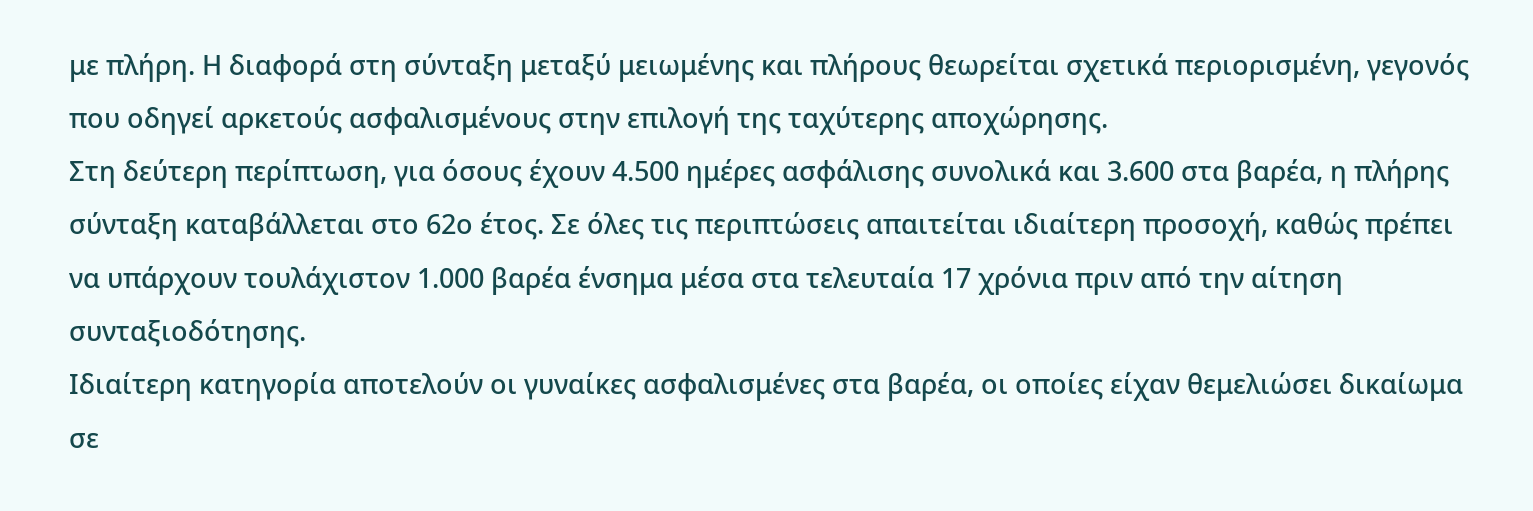με πλήρη. Η διαφορά στη σύνταξη μεταξύ μειωμένης και πλήρους θεωρείται σχετικά περιορισμένη, γεγονός που οδηγεί αρκετούς ασφαλισμένους στην επιλογή της ταχύτερης αποχώρησης.
Στη δεύτερη περίπτωση, για όσους έχουν 4.500 ημέρες ασφάλισης συνολικά και 3.600 στα βαρέα, η πλήρης σύνταξη καταβάλλεται στο 62ο έτος. Σε όλες τις περιπτώσεις απαιτείται ιδιαίτερη προσοχή, καθώς πρέπει να υπάρχουν τουλάχιστον 1.000 βαρέα ένσημα μέσα στα τελευταία 17 χρόνια πριν από την αίτηση συνταξιοδότησης.
Ιδιαίτερη κατηγορία αποτελούν οι γυναίκες ασφαλισμένες στα βαρέα, οι οποίες είχαν θεμελιώσει δικαίωμα σε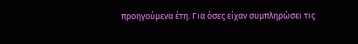προηγούμενα έτη. Για όσες είχαν συμπληρώσει τις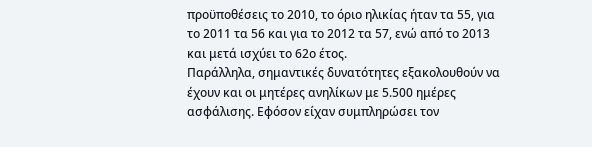προϋποθέσεις το 2010, το όριο ηλικίας ήταν τα 55, για το 2011 τα 56 και για το 2012 τα 57, ενώ από το 2013 και μετά ισχύει το 62ο έτος.
Παράλληλα, σημαντικές δυνατότητες εξακολουθούν να έχουν και οι μητέρες ανηλίκων με 5.500 ημέρες ασφάλισης. Εφόσον είχαν συμπληρώσει τον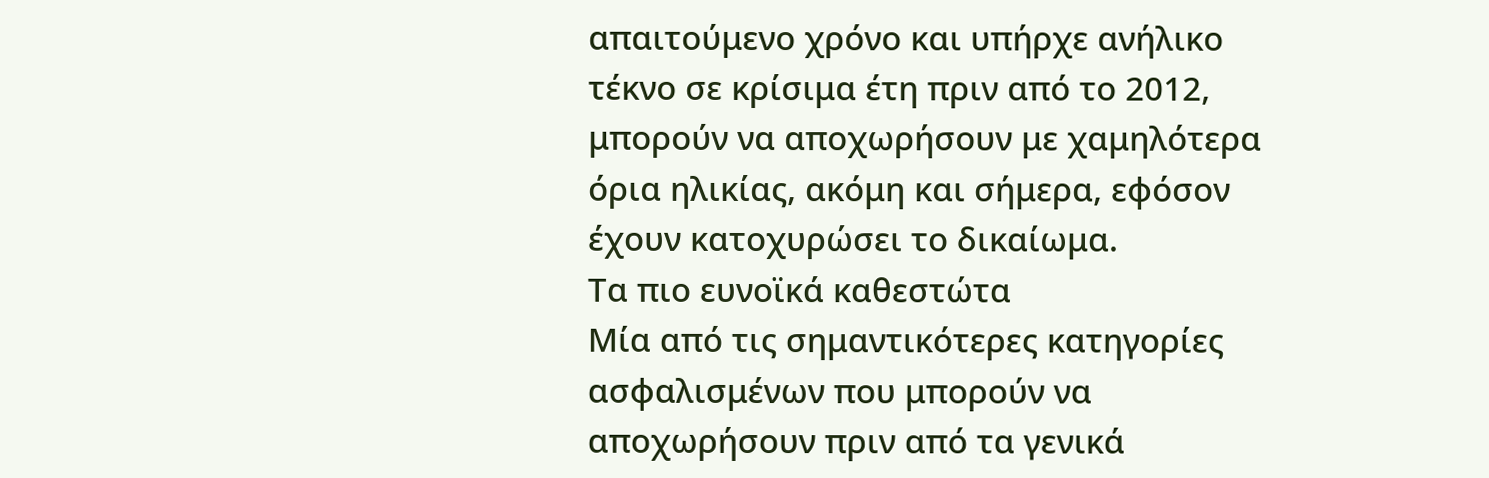απαιτούμενο χρόνο και υπήρχε ανήλικο τέκνο σε κρίσιμα έτη πριν από το 2012, μπορούν να αποχωρήσουν με χαμηλότερα όρια ηλικίας, ακόμη και σήμερα, εφόσον έχουν κατοχυρώσει το δικαίωμα.
Τα πιο ευνοϊκά καθεστώτα
Μία από τις σημαντικότερες κατηγορίες ασφαλισμένων που μπορούν να αποχωρήσουν πριν από τα γενικά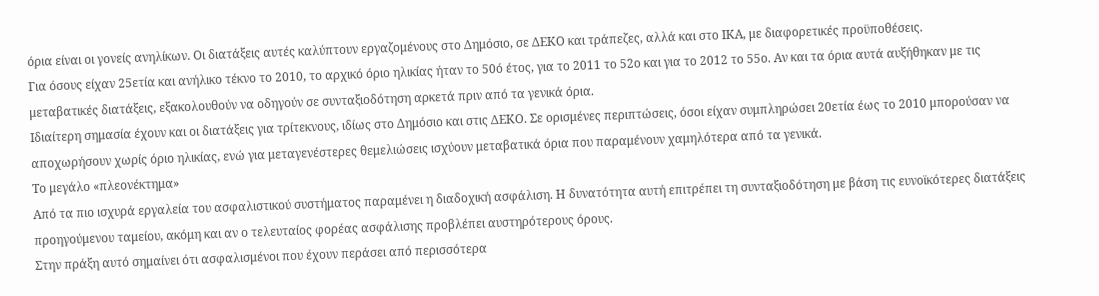όρια είναι οι γονείς ανηλίκων. Οι διατάξεις αυτές καλύπτουν εργαζομένους στο Δημόσιο, σε ΔΕΚΟ και τράπεζες, αλλά και στο ΙΚΑ, με διαφορετικές προϋποθέσεις.
Για όσους είχαν 25ετία και ανήλικο τέκνο το 2010, το αρχικό όριο ηλικίας ήταν το 50ό έτος, για το 2011 το 52ο και για το 2012 το 55ο. Αν και τα όρια αυτά αυξήθηκαν με τις μεταβατικές διατάξεις, εξακολουθούν να οδηγούν σε συνταξιοδότηση αρκετά πριν από τα γενικά όρια.
Ιδιαίτερη σημασία έχουν και οι διατάξεις για τρίτεκνους, ιδίως στο Δημόσιο και στις ΔΕΚΟ. Σε ορισμένες περιπτώσεις, όσοι είχαν συμπληρώσει 20ετία έως το 2010 μπορούσαν να αποχωρήσουν χωρίς όριο ηλικίας, ενώ για μεταγενέστερες θεμελιώσεις ισχύουν μεταβατικά όρια που παραμένουν χαμηλότερα από τα γενικά.
Το μεγάλο «πλεονέκτημα»
Από τα πιο ισχυρά εργαλεία του ασφαλιστικού συστήματος παραμένει η διαδοχική ασφάλιση. Η δυνατότητα αυτή επιτρέπει τη συνταξιοδότηση με βάση τις ευνοϊκότερες διατάξεις προηγούμενου ταμείου, ακόμη και αν ο τελευταίος φορέας ασφάλισης προβλέπει αυστηρότερους όρους.
Στην πράξη αυτό σημαίνει ότι ασφαλισμένοι που έχουν περάσει από περισσότερα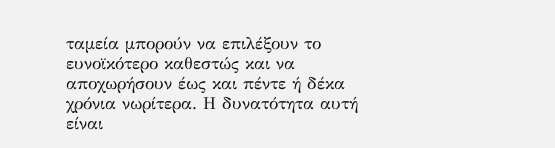ταμεία μπορούν να επιλέξουν το ευνοϊκότερο καθεστώς και να αποχωρήσουν έως και πέντε ή δέκα χρόνια νωρίτερα. Η δυνατότητα αυτή είναι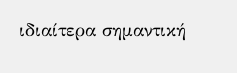ιδιαίτερα σημαντική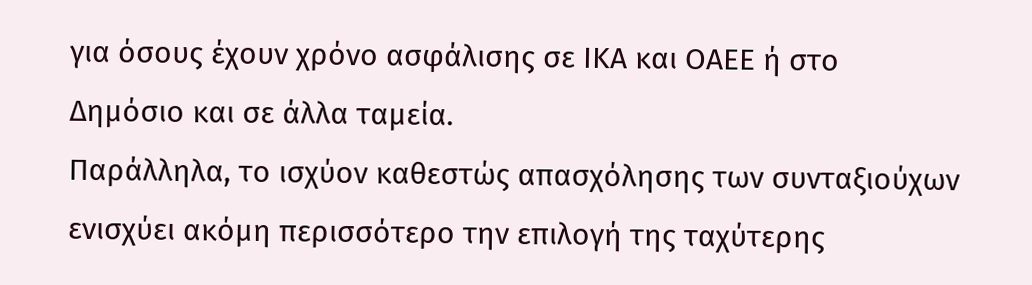για όσους έχουν χρόνο ασφάλισης σε ΙΚΑ και ΟΑΕΕ ή στο Δημόσιο και σε άλλα ταμεία.
Παράλληλα, το ισχύον καθεστώς απασχόλησης των συνταξιούχων ενισχύει ακόμη περισσότερο την επιλογή της ταχύτερης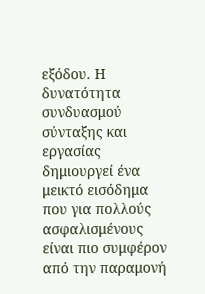εξόδου. Η δυνατότητα συνδυασμού σύνταξης και εργασίας δημιουργεί ένα μεικτό εισόδημα που για πολλούς ασφαλισμένους είναι πιο συμφέρον από την παραμονή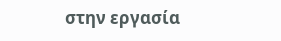στην εργασία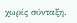χωρίς σύνταξη.